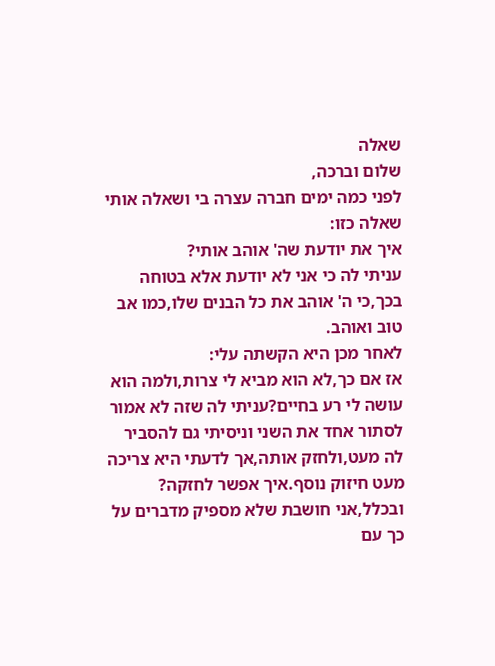שאלה
שלום וברכה,
לפני כמה ימים חברה עצרה בי ושאלה אותי שאלה כזו:
איך את יודעת שה' אוהב אותי?
עניתי לה כי אני לא יודעת אלא בטוחה בכך,כי ה' אוהב את כל הבנים שלו,כמו אב טוב ואוהב.
לאחר מכן היא הקשתה עלי:
אז אם כך,לא הוא מביא לי צרות,ולמה הוא עושה לי רע בחיים?עניתי לה שזה לא אמור לסתור אחד את השני וניסיתי גם להסביר לה מעט,ולחזק אותה,אך לדעתי היא צריכה מעט חיזוק נוסף.איך אפשר לחזקה?
ובכלל,אני חושבת שלא מספיק מדברים על כך עם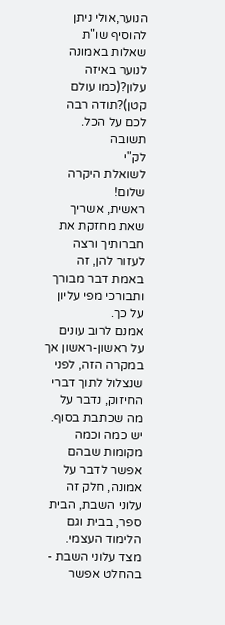הנוער,אולי ניתן להוסיף שו"ת שאלות באמונה לנוער באיזה עלון?(כמו עולם קטן)?תודה רבה לכם על הכל.
תשובה
לק"י
לשואלת היקרה שלום!
ראשית, אשריך שאת מחזקת את חברותיך ורצה לעזור להן, זה באמת דבר מבורך ותבורכי מפי עליון על כך.
אמנם לרוב עונים על ראשון-ראשון אך במקרה הזה, לפני שנצלול לתוך דברי החיזוק, נדבר על מה שכתבת בסוף.
יש כמה וכמה מקומות שבהם אפשר לדבר על אמונה, חלק זה עלוני השבת, הבית ספר, בבית וגם הלימוד העצמי.
מצד עלוני השבת - בהחלט אפשר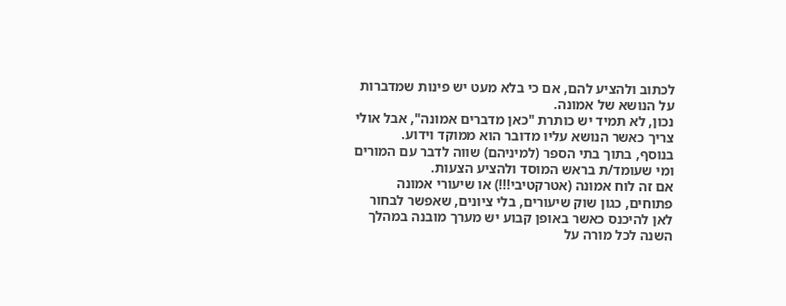לכתוב ולהציע להם, אם כי בלא מעט יש פינות שמדברות על הנושא של אמונה.
נכון, לא תמיד יש כותרת "כאן מדברים אמונה", אבל אולי צריך כאשר הנושא עליו מדובר הוא ממוקד וידוע.
בנוסף, בתוך בתי הספר (למיניהם) שווה לדבר עם המורים ומי שעומד/ת בראש המוסד ולהציע הצעות.
אם זה לוח אמונה (אטרקטיבי!!!) או שיעורי אמונה פתוחים, כגון שוק שיעורים, בלי ציונים, שאפשר לבחור לאן להיכנס כאשר באופן קבוע יש מערך מובנה במהלך השנה לכל מורה על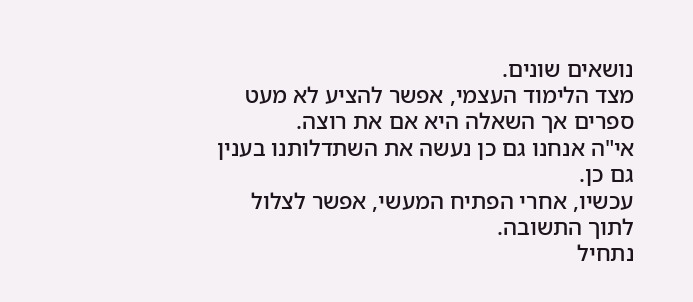נושאים שונים.
מצד הלימוד העצמי, אפשר להציע לא מעט ספרים אך השאלה היא אם את רוצה.
אי"ה אנחנו גם כן נעשה את השתדלותנו בענין גם כן.
עכשיו, אחרי הפתיח המעשי, אפשר לצלול לתוך התשובה.
נתחיל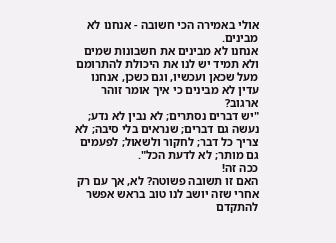אולי באמירה הכי חשובה - אנחנו לא מבינים.
אנחנו לא מבינים את חשבונות שמים ולא תמיד יש לנו את היכולת להתרומם מעל שכאן ועכשיו, וגם כשכן, אנחנו עדין לא מבינים כי איך אומר זוהר ארגוב?
"יש דברים נסתרים; לא נבין לא נדע; נעשה גם דברים; שנראים בלי סיבה; לא צריך כל דבר; לחקור ולשאול; לפעמים גם מותר; לא לדעת הכל".
ככה זה!
האם זו תשובה פשוטה? לא, אך עם רק אחרי שזה יושב לנו טוב בראש אפשר להתקדם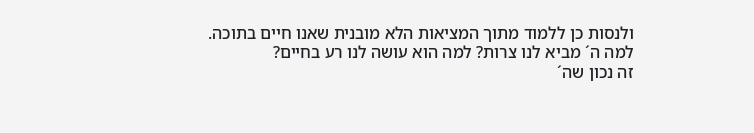ולנסות כן ללמוד מתוך המציאות הלא מובנית שאנו חיים בתוכה.
למה ה´ מביא לנו צרות? למה הוא עושה לנו רע בחיים?
זה נכון שה´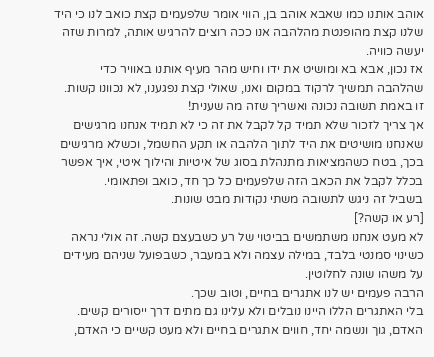אוהב אותנו כמו שאבא אוהב בן, הווי אומר שלפעמים קצת כואב לנו כי היד שלנו קצת מהופנטת מהלהבה אנו ככה רוצים להרגיש אותה, למרות שזה יעשה כוויה.
אז נכון, אבא בא ומושיט את ידו וחיש מהר מעיף אותנו באוויר כדי שהלהבה תמשיך לרקוד במקום ואנו, שאולי קצת נפגענו, לא נכוונו קשות.
זו באמת תשובה נכונה ואשריך שזה מה שענית!
אך צריך לזכור שלא תמיד קל לקבל את זה כי לא תמיד אנחנו מרגישים שאנחנו מושיטים את היד לתוך הלהבה או תקע החשמל, וכשלא מרגישים בכך, בטח כשהמציאות מתנהלת בסוג של איטיות והילוך איטי, איך אפשר בכלל לקבל את הכאב הזה שלפעמים כל כך חד, כואב ופתאומי.
בשביל זה ניגש לתשובה משתי נקודות מבט שונות.
[רע או קשה?]
לא מעט אנחנו משתמשים בביטוי של רע כשבעצם קשה. זה אולי נראה כשינוי סמנטי בלבד, במילה עצמה ולא במעבר, כשבפועל שניהם מעידים על משהו שונה לחלוטין.
הרבה פעמים יש לנו אתגרים בחיים, וטוב שכך.
בלי האתגרים הללו היינו נובלים ולא עלינו גם מתים דרך ייסורים קשים.
האדם, גוך ונשמה יחד, חווים אתגרים בחיים ולא מעט קשיים כי האדם,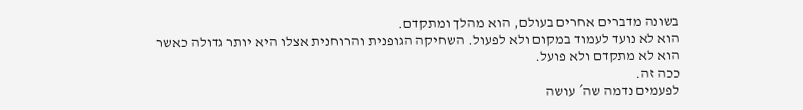בשונה מדברים אחרים בעולם, הוא מהלך ומתקדם.
הוא לא נועד לעמוד במקום ולא לפעול. השחיקה הגופנית והרוחנית אצלו היא יותר גדולה כאשר הוא לא מתקדם ולא פועל.
ככה זה.
לפעמים נדמה שה´ עושה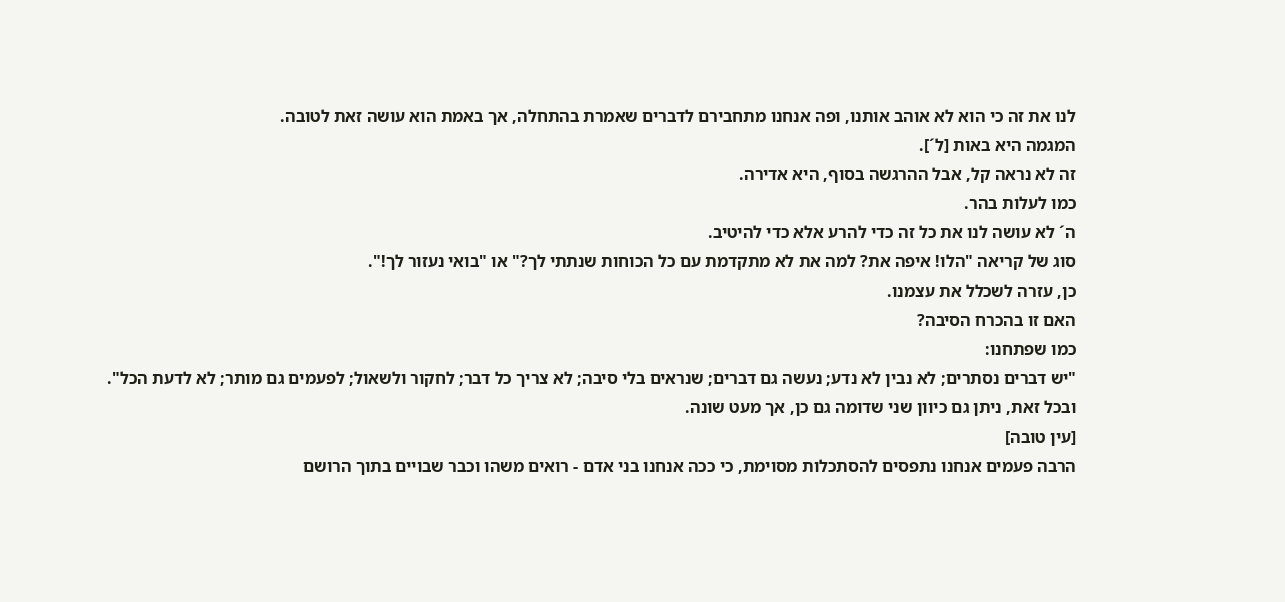לנו את זה כי הוא לא אוהב אותנו, ופה אנחנו מתחבירם לדברים שאמרת בהתחלה, אך באמת הוא עושה זאת לטובה.
המגמה היא באות [ל´].
זה לא נראה קל, אבל ההרגשה בסוף, היא אדירה.
כמו לעלות בהר.
ה´ לא עושה לנו את כל זה כדי להרע אלא כדי להיטיב.
סוג של קריאה "הלו! איפה את? למה את לא מתקדמת עם כל הכוחות שנתתי לך?" או "בואי נעזור לך!".
כן, עזרה לשכלל את עצמנו.
האם זו בהכרח הסיבה?
כמו שפתחנו:
"יש דברים נסתרים; לא נבין לא נדע; נעשה גם דברים; שנראים בלי סיבה; לא צריך כל דבר; לחקור ולשאול; לפעמים גם מותר; לא לדעת הכל".
ובכל זאת, ניתן גם כיוון שני שדומה גם כן, אך מעט שונה.
[עין טובה]
הרבה פעמים אנחנו נתפסים להסתכלות מסוימת, כי ככה אנחנו בני אדם - רואים משהו וכבר שבויים בתוך הרושם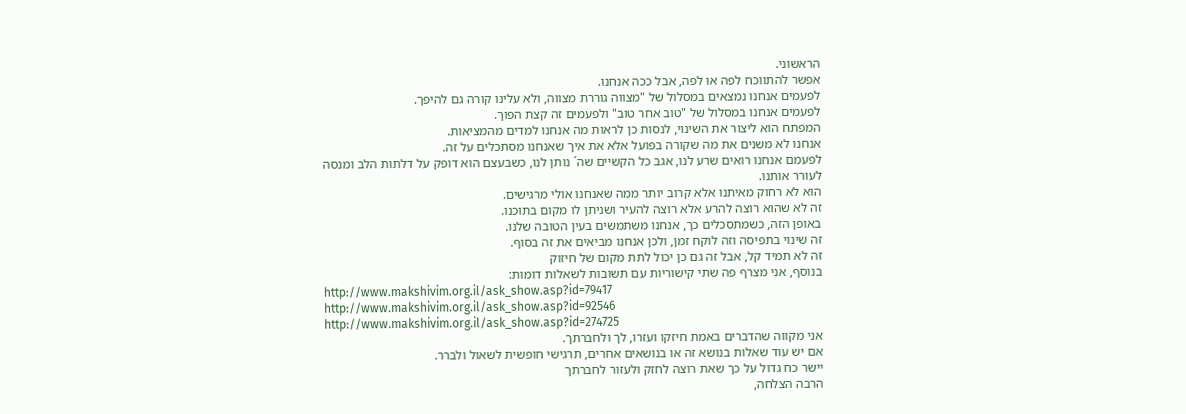הראשוני.
אפשר להתווכח לפה או לפה, אבל ככה אנחנו.
לפעמים אנחנו נמצאים במסלול של "מצווה גוררת מצווה, ולא עלינו קורה גם להיפך.
לפעמים אנחנו במסלול של "טוב אחר טוב" ולפעמים זה קצת הפוך.
המפתח הוא ליצור את השינוי, לנסות כן לראות מה אנחנו למדים מהמציאות.
אנחנו לא משנים את מה שקורה בפועל אלא את איך שאנחנו מסתכלים על זה.
לפעמם אנחנו רואים שרע לנו, אגב כל הקשיים שה´ נותן לנו, כשבעצם הוא דופק על דלתות הלב ומנסה לעורר אותנו.
הוא לא רחוק מאיתנו אלא קרוב יותר ממה שאנחנו אולי מרגישים.
זה לא שהוא רוצה להרע אלא רוצה להעיר ושניתן לו מקום בתוכנו.
באופן הזה, כשמתסכלים כך, אנחנו משתמשים בעין הטובה שלנו.
זה שינוי בתפיסה וזה לוקח זמן, ולכן אנחנו מביאים את זה בסוף.
זה לא תמיד קל, אבל זה גם כן יכול לתת מקום של חיזוק
בנוסף, אני מצרף פה שתי קישוריות עם תשובות לשאלות דומות:
http://www.makshivim.org.il/ask_show.asp?id=79417
http://www.makshivim.org.il/ask_show.asp?id=92546
http://www.makshivim.org.il/ask_show.asp?id=274725
אני מקווה שהדברים באמת חיזקו ועזרו, לך ולחברתך.
אם יש עוד שאלות בנושא זה או בנושאים אחרים, תרגישי חופשית לשאול ולברר.
יישר כח גדול על כך שאת רוצה לחזק ולעזור לחברתך
הרבה הצלחה,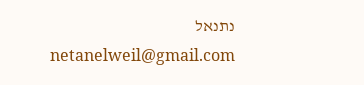נתנאל
netanelweil@gmail.com